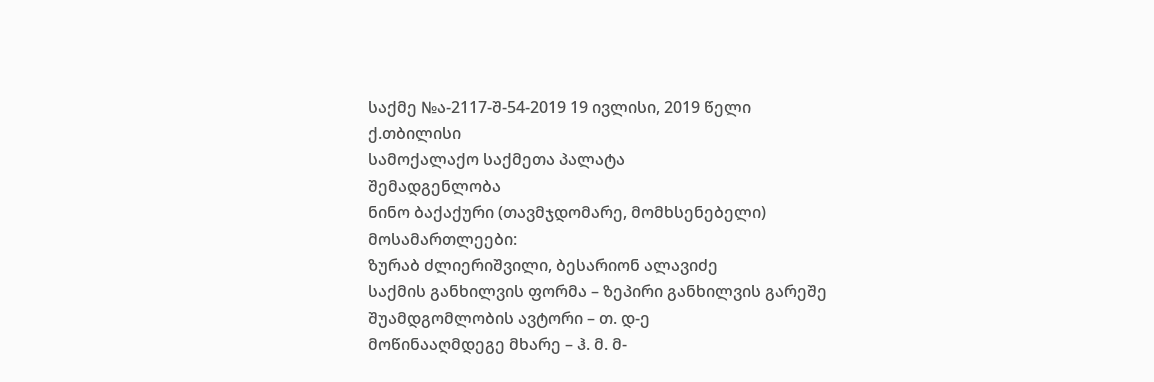საქმე №ა-2117-შ-54-2019 19 ივლისი, 2019 წელი
ქ.თბილისი
სამოქალაქო საქმეთა პალატა
შემადგენლობა
ნინო ბაქაქური (თავმჯდომარე, მომხსენებელი)
მოსამართლეები:
ზურაბ ძლიერიშვილი, ბესარიონ ალავიძე
საქმის განხილვის ფორმა – ზეპირი განხილვის გარეშე
შუამდგომლობის ავტორი – თ. დ-ე
მოწინააღმდეგე მხარე – ჰ. მ. მ-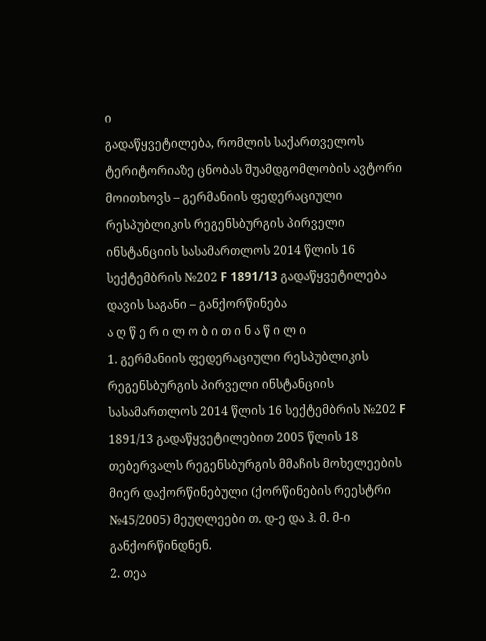ი
გადაწყვეტილება, რომლის საქართველოს ტერიტორიაზე ცნობას შუამდგომლობის ავტორი მოითხოვს – გერმანიის ფედერაციული რესპუბლიკის რეგენსბურგის პირველი ინსტანციის სასამართლოს 2014 წლის 16 სექტემბრის №202 F 1891/13 გადაწყვეტილება
დავის საგანი – განქორწინება
ა ღ წ ე რ ი ლ ო ბ ი თ ი ნ ა წ ი ლ ი
1. გერმანიის ფედერაციული რესპუბლიკის რეგენსბურგის პირველი ინსტანციის სასამართლოს 2014 წლის 16 სექტემბრის №202 F 1891/13 გადაწყვეტილებით 2005 წლის 18 თებერვალს რეგენსბურგის მმაჩის მოხელეების მიერ დაქორწინებული (ქორწინების რეესტრი №45/2005) მეუღლეები თ. დ-ე და ჰ. მ. მ-ი განქორწინდნენ.
2. თეა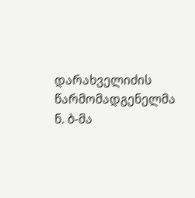დარახველიძის წარმომადგენელმა ნ. ბ-მა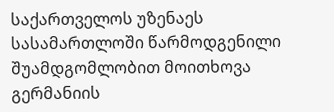საქართველოს უზენაეს სასამართლოში წარმოდგენილი შუამდგომლობით მოითხოვა გერმანიის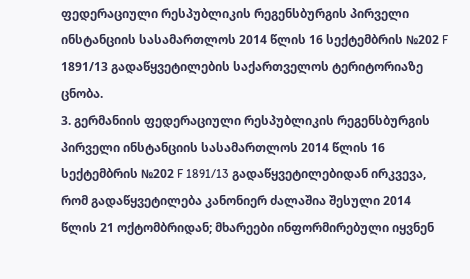ფედერაციული რესპუბლიკის რეგენსბურგის პირველი ინსტანციის სასამართლოს 2014 წლის 16 სექტემბრის №202 F 1891/13 გადაწყვეტილების საქართველოს ტერიტორიაზე ცნობა.
3. გერმანიის ფედერაციული რესპუბლიკის რეგენსბურგის პირველი ინსტანციის სასამართლოს 2014 წლის 16 სექტემბრის №202 F 1891/13 გადაწყვეტილებიდან ირკვევა, რომ გადაწყვეტილება კანონიერ ძალაშია შესული 2014 წლის 21 ოქტომბრიდან; მხარეები ინფორმირებული იყვნენ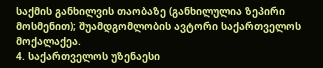საქმის განხილვის თაობაზე (განხილულია ზეპირი მოსმენით); შუამდგომლობის ავტორი საქართველოს მოქალაქეა.
4. საქართველოს უზენაესი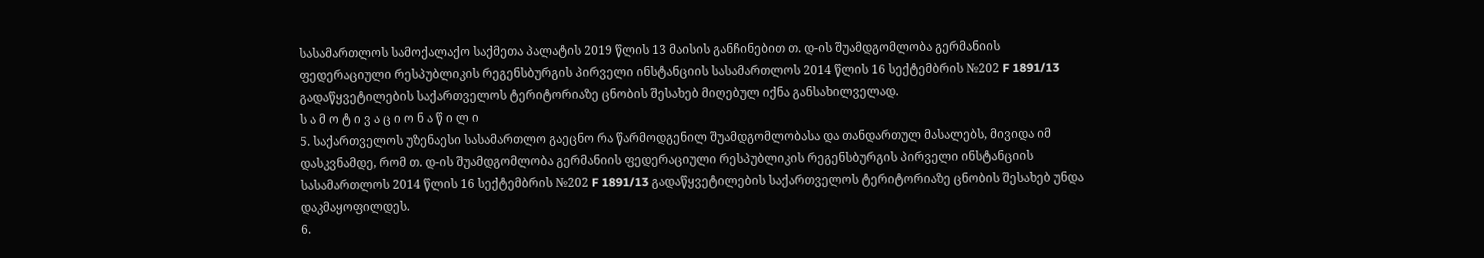სასამართლოს სამოქალაქო საქმეთა პალატის 2019 წლის 13 მაისის განჩინებით თ. დ-ის შუამდგომლობა გერმანიის ფედერაციული რესპუბლიკის რეგენსბურგის პირველი ინსტანციის სასამართლოს 2014 წლის 16 სექტემბრის №202 F 1891/13 გადაწყვეტილების საქართველოს ტერიტორიაზე ცნობის შესახებ მიღებულ იქნა განსახილველად.
ს ა მ ო ტ ი ვ ა ც ი ო ნ ა წ ი ლ ი
5. საქართველოს უზენაესი სასამართლო გაეცნო რა წარმოდგენილ შუამდგომლობასა და თანდართულ მასალებს, მივიდა იმ დასკვნამდე, რომ თ. დ-ის შუამდგომლობა გერმანიის ფედერაციული რესპუბლიკის რეგენსბურგის პირველი ინსტანციის სასამართლოს 2014 წლის 16 სექტემბრის №202 F 1891/13 გადაწყვეტილების საქართველოს ტერიტორიაზე ცნობის შესახებ უნდა დაკმაყოფილდეს.
6.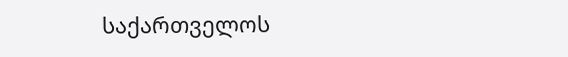საქართველოს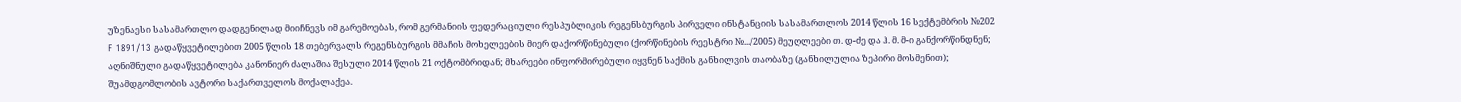უზენაესი სასამართლო დადგენილად მიიჩნევს იმ გარემოებას, რომ გერმანიის ფედერაციული რესპუბლიკის რეგენსბურგის პირველი ინსტანციის სასამართლოს 2014 წლის 16 სექტემბრის №202 F 1891/13 გადაწყვეტილებით 2005 წლის 18 თებერვალს რეგენსბურგის მმაჩის მოხელეების მიერ დაქორწინებული (ქორწინების რეესტრი №.../2005) მეუღლეები თ. დ-ძე და ჰ. მ. მ-ი განქორწინდნენ; აღნიშნული გადაწყვეტილება კანონიერ ძალაშია შესული 2014 წლის 21 ოქტომბრიდან; მხარეები ინფორმირებული იყვნენ საქმის განხილვის თაობაზე (განხილულია ზეპირი მოსმენით); შუამდგომლობის ავტორი საქართველოს მოქალაქეა.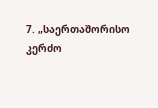7. „საერთაშორისო კერძო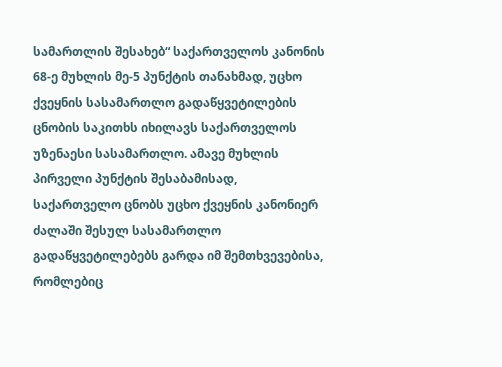სამართლის შესახებ“ საქართველოს კანონის 68-ე მუხლის მე-5 პუნქტის თანახმად, უცხო ქვეყნის სასამართლო გადაწყვეტილების ცნობის საკითხს იხილავს საქართველოს უზენაესი სასამართლო. ამავე მუხლის პირველი პუნქტის შესაბამისად, საქართველო ცნობს უცხო ქვეყნის კანონიერ ძალაში შესულ სასამართლო გადაწყვეტილებებს გარდა იმ შემთხვევებისა, რომლებიც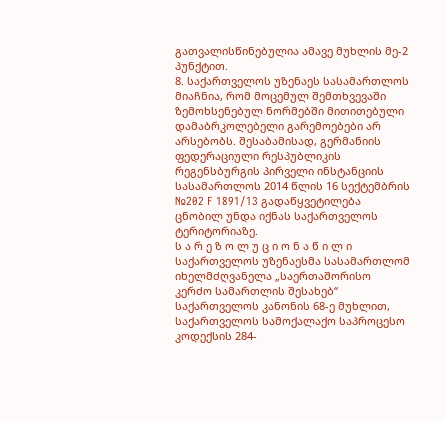გათვალისწინებულია ამავე მუხლის მე-2 პუნქტით.
8. საქართველოს უზენაეს სასამართლოს მიაჩნია, რომ მოცემულ შემთხვევაში ზემოხსენებულ ნორმებში მითითებული დამაბრკოლებელი გარემოებები არ არსებობს. შესაბამისად, გერმანიის ფედერაციული რესპუბლიკის რეგენსბურგის პირველი ინსტანციის სასამართლოს 2014 წლის 16 სექტემბრის №202 F 1891/13 გადაწყვეტილება ცნობილ უნდა იქნას საქართველოს ტერიტორიაზე.
ს ა რ ე ზ ო ლ უ ც ი ო ნ ა წ ი ლ ი
საქართველოს უზენაესმა სასამართლომ იხელმძღვანელა „საერთაშორისო კერძო სამართლის შესახებ“ საქართველოს კანონის 68-ე მუხლით, საქართველოს სამოქალაქო საპროცესო კოდექსის 284-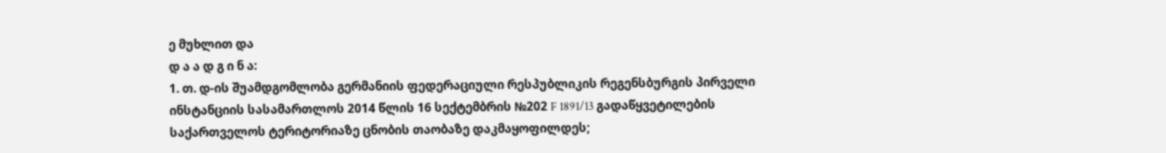ე მუხლით და
დ ა ა დ გ ი ნ ა:
1. თ. დ-ის შუამდგომლობა გერმანიის ფედერაციული რესპუბლიკის რეგენსბურგის პირველი ინსტანციის სასამართლოს 2014 წლის 16 სექტემბრის №202 F 1891/13 გადაწყვეტილების საქართველოს ტერიტორიაზე ცნობის თაობაზე დაკმაყოფილდეს;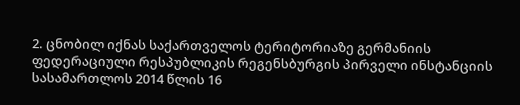2. ცნობილ იქნას საქართველოს ტერიტორიაზე გერმანიის ფედერაციული რესპუბლიკის რეგენსბურგის პირველი ინსტანციის სასამართლოს 2014 წლის 16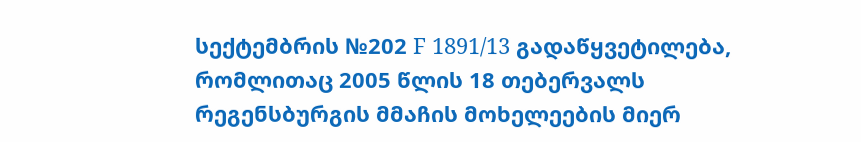სექტემბრის №202 F 1891/13 გადაწყვეტილება, რომლითაც 2005 წლის 18 თებერვალს რეგენსბურგის მმაჩის მოხელეების მიერ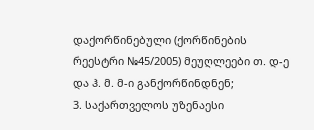დაქორწინებული (ქორწინების რეესტრი №45/2005) მეუღლეები თ. დ-ე და ჰ. მ. მ-ი განქორწინდნენ;
3. საქართველოს უზენაესი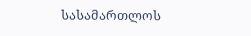სასამართლოს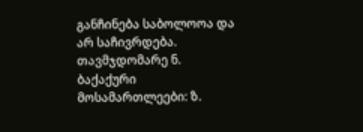განჩინება საბოლოოა და არ საჩივრდება.
თავმჯდომარე ნ. ბაქაქური
მოსამართლეები: ზ.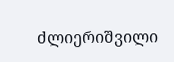ძლიერიშვილი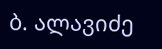ბ. ალავიძე